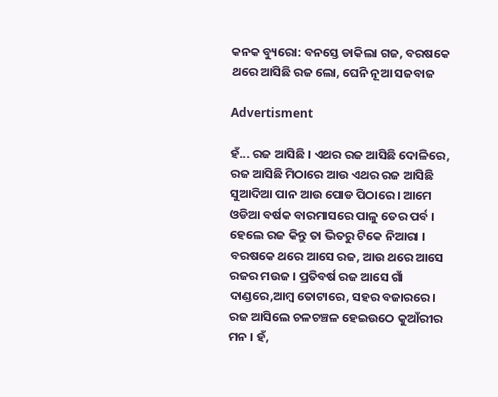କନକ ବ୍ୟୁରୋ: ବନସ୍ତେ ଡାକିଲା ଗଜ, ବରଷକେ ଥରେ ଆସିଛି ରଜ ଲୋ, ଘେନି ନୂଆ ସଜବାଜ

Advertisment

ହଁ... ରଜ ଆସିଛି । ଏଥର ରଜ ଆସିଛି ଦୋଳିରେ, ରଜ ଆସିଛି ମିଠାରେ ଆଉ ଏଥର ରଜ ଆସିଛି ସୁଆଦିଆ ପାନ ଆଉ ପୋଡ ପିଠାରେ । ଆମେ ଓଡିଆ ବର୍ଷକ ବାରମାସରେ ପାଳୁ ତେର ପର୍ବ । ହେଲେ ରଜ କିନ୍ତୁ ତା ଭିତରୁ ଟିକେ ନିଆରା । ବରଷକେ ଥରେ ଆସେ ରଜ, ଆଉ ଥରେ ଆସେ ରଜର ମଉଜ । ପ୍ରତିବର୍ଷ ରଜ ଆସେ ଗାଁ ଦାଣ୍ଡରେ,ଆମ୍ବ ତୋଟାରେ, ସହର ବଜାରରେ । ରଜ ଆସିଲେ ଚଳଚଞ୍ଚଳ ହେଇଉଠେ କୁଆଁରୀର ମନ । ହଁ,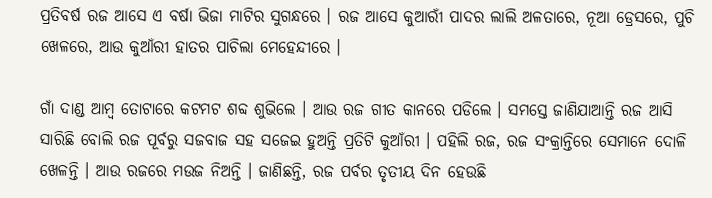ପ୍ରତିବର୍ଷ ରଜ ଆସେ ଏ ବର୍ଷା ଭିଜା ମାଟିର ସୁଗନ୍ଧରେ । ରଜ ଆସେ କୁଆରୀଁ ପାଦର ଲାଲି ଅଳତାରେ, ନୂଆ ଡ୍ରେସରେ, ପୁଚି ଖେଳରେ, ଆଉ କୁଆଁରୀ ହାତର ପାଚିଲା ମେହେନ୍ଦୀରେ ।

ଗାଁ ଦାଣ୍ଡ ଆମ୍ବ ତୋଟାରେ କଟମଟ ଶବ୍ଦ ଶୁଭିଲେ । ଆଉ ରଜ ଗୀତ କାନରେ ପଡିଲେ । ସମସ୍ତେ ଜାଣିଯାଆନ୍ତି ରଜ ଆସି ସାରିଛି ବୋଲି ରଜ ପୂର୍ବରୁ ସଜବାଜ ସହ ସଜେଇ ହୁଅନ୍ତି ପ୍ରତିଟି କୁଆଁରୀ । ପହିଲି ରଜ, ରଜ ସଂକ୍ରାନ୍ତିରେ ସେମାନେ ଦୋଳି ଖେଳନ୍ତି । ଆଉ ରଜରେ ମଉଜ ନିଅନ୍ତି । ଜାଣିଛନ୍ତି, ରଜ ପର୍ବର ତୃତୀୟ ଦିନ ହେଉଛି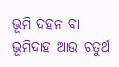ଭୂମି ଦହନ ବା ଭୂମିଦାହ ଆଉ ଚତୁର୍ଥ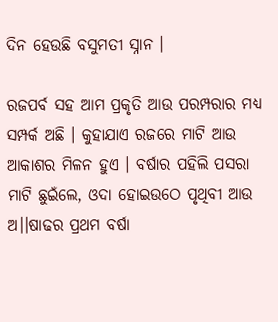ଦିନ ହେଉଛି ବସୁମତୀ ସ୍ନାନ ।

ରଜପର୍ବ ସହ ଆମ ପ୍ରକୃତି ଆଉ ପରମ୍ପରାର ମଧ୍ୟ ସମ୍ପର୍କ ଅଛି । କୁହାଯାଏ ରଜରେ ମାଟି ଆଉ ଆକାଶର ମିଳନ ହୁଏ । ବର୍ଷାର ପହିଲି ପସରା ମାଟି ଛୁଇଁଲେ, ଓଦା ହୋଇଉଠେ ପୃଥିବୀ ଆଉ ଅ।।ଷାଢର ପ୍ରଥମ ବର୍ଷା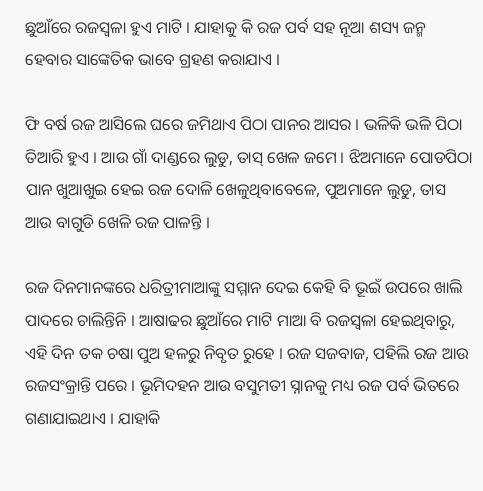ଛୁଆଁରେ ରଜସ୍ୱଳା ହୁଏ ମାଟି । ଯାହାକୁ କି ରଜ ପର୍ବ ସହ ନୂଆ ଶସ୍ୟ ଜନ୍ମ ହେବାର ସାଙ୍କେତିକ ଭାବେ ଗ୍ରହଣ କରାଯାଏ ।

ଫି ବର୍ଷ ରଜ ଆସିଲେ ଘରେ ଜମିଥାଏ ପିଠା ପାନର ଆସର । ଭଳିକି ଭଳି ପିଠା ତିଆରି ହୁଏ । ଆଉ ଗାଁ ଦାଣ୍ଡରେ ଲୁଡୁ, ତାସ୍ ଖେଳ ଜମେ । ଝିଅମାନେ ପୋଡପିଠା ପାନ ଖୁଆଖୁଇ ହେଇ ରଜ ଦୋଳି ଖେଳୁଥିବାବେଳେ, ପୁଅମାନେ ଲୁଡୁ, ତାସ ଆଉ ବାଗୁଡି ଖେଳି ରଜ ପାଳନ୍ତି ।

ରଜ ଦିନମାନଙ୍କରେ ଧରିତ୍ରୀମାଆଙ୍କୁ ସମ୍ମାନ ଦେଇ କେହି ବି ଭୂଇଁ ଉପରେ ଖାଲି ପାଦରେ ଚାଲିନ୍ତିନି । ଆଷାଢର ଛୁଆଁରେ ମାଟି ମାଆ ବି ରଜସ୍ୱଳା ହେଇଥିବାରୁ, ଏହି ଦିନ ତକ ଚଷା ପୁଅ ହଳରୁ ନିବୃତ ରୁହେ । ରଜ ସଜବାଜ, ପହିଲି ରଜ ଆଉ ରଜସଂକ୍ରାନ୍ତି ପରେ । ଭୂମିଦହନ ଆଉ ବସୁମତୀ ସ୍ନାନକୁ ମଧ୍ୟ ରଜ ପର୍ବ ଭିତରେ ଗଣାଯାଇଥାଏ । ଯାହାକି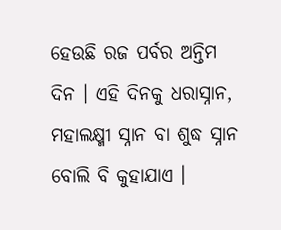ହେଉଛି ରଜ ପର୍ବର ଅନ୍ତିମ ଦିନ । ଏହି ଦିନକୁ ଧରାସ୍ନାନ, ମହାଲକ୍ଷ୍ମୀ ସ୍ନାନ ବା ଶୁଦ୍ଧ ସ୍ନାନ ବୋଲି ବି କୁହାଯାଏ ।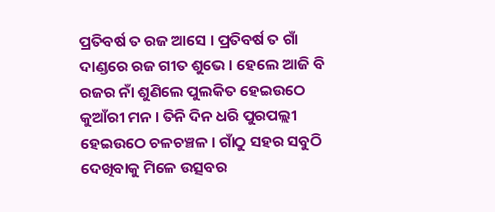ପ୍ରତିବର୍ଷ ତ ରଜ ଆସେ । ପ୍ରତିବର୍ଷ ତ ଗାଁ ଦାଣ୍ଡରେ ରଜ ଗୀତ ଶୁଭେ । ହେଲେ ଆଜି ବି ରଜର ନାଁ ଶୁଣିଲେ ପୁଲକିତ ହେଇଉଠେ କୁଆଁରୀ ମନ । ତିନି ଦିନ ଧରି ପୁରପଲ୍ଲୀ ହେଇଉଠେ ଚଳଚଞ୍ଚଳ । ଗାଁଠୁ ସହର ସବୁଠି ଦେଖିବାକୁ ମିଳେ ଉତ୍ସବର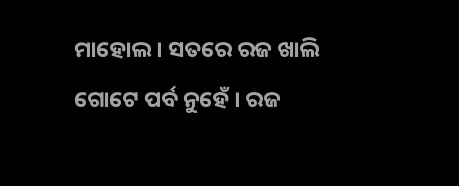ମାହୋଲ । ସତରେ ରଜ ଖାଲି ଗୋଟେ ପର୍ବ ନୁହେଁ । ରଜ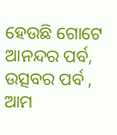ହେଉଛି ଗୋଟେ ଆନନ୍ଦର ପର୍ବ, ଉତ୍ସବର ପର୍ବ , ଆମ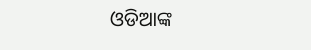ଓଡିଆଙ୍କ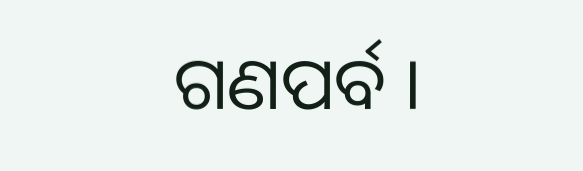ଗଣପର୍ବ ।